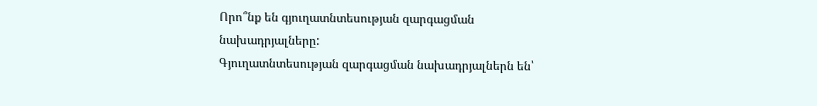Որո՞նք են գյուղատնտեսության զարգացման նախադրյալները:
Գյուղատնտեսության զարգացման նախադրյալներն են՝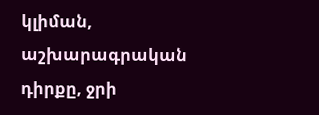կլիման, աշխարագրական դիրքը, ջրի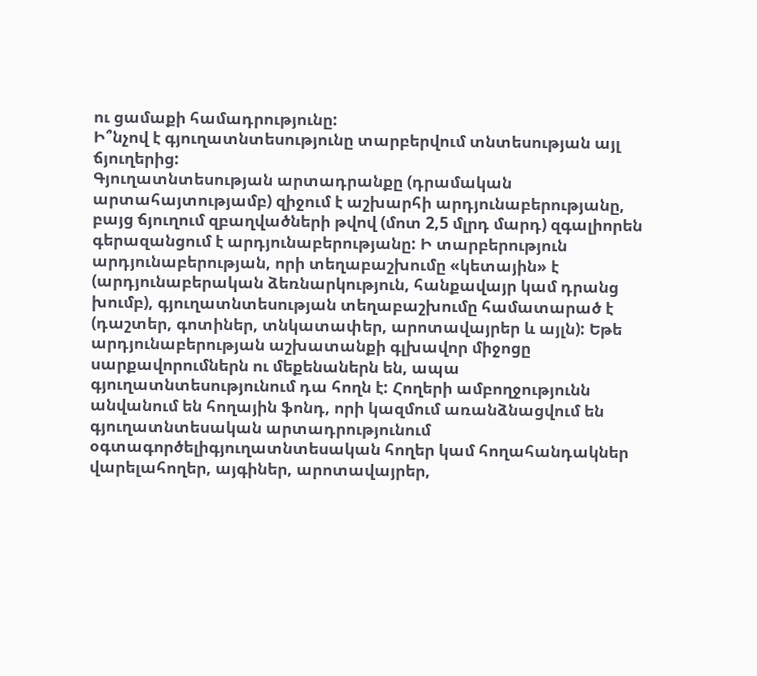ու ցամաքի համադրությունը:
Ի՞նչով է գյուղատնտեսությունը տարբերվում տնտեսության այլ ճյուղերից:
Գյուղատնտեսության արտադրանքը (դրամական արտահայտությամբ) զիջում է աշխարհի արդյունաբերությանը, բայց ճյուղում զբաղվածների թվով (մոտ 2,5 մլրդ մարդ) զգալիորեն գերազանցում է արդյունաբերությանը: Ի տարբերություն արդյունաբերության, որի տեղաբաշխումը «կետային» է (արդյունաբերական ձեռնարկություն, հանքավայր կամ դրանց խումբ), գյուղատնտեսության տեղաբաշխումը համատարած է (դաշտեր, գոտիներ, տնկատափեր, արոտավայրեր և այլն): Եթե արդյունաբերության աշխատանքի գլխավոր միջոցը սարքավորումներն ու մեքենաներն են, ապա գյուղատնտեսությունում դա հողն է: Հողերի ամբողջությունն անվանում են հողային ֆոնդ, որի կազմում առանձնացվում են գյուղատնտեսական արտադրությունում օգտագործելիգյուղատնտեսական հողեր կամ հողահանդակներ վարելահողեր, այգիներ, արոտավայրեր,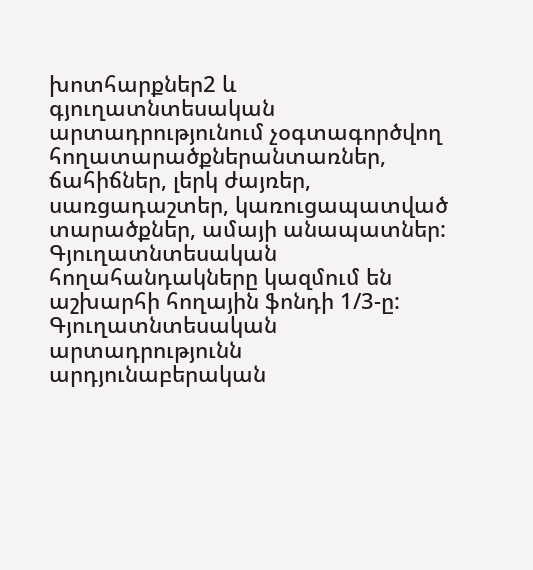խոտհարքներ2 և գյուղատնտեսական արտադրությունում չօգտագործվող հողատարածքներանտառներ, ճահիճներ, լերկ ժայռեր, սառցադաշտեր, կառուցապատված տարածքներ, ամայի անապատներ: Գյուղատնտեսական հողահանդակները կազմում են աշխարհի հողային ֆոնդի 1/3-ը: Գյուղատնտեսական արտադրությունն արդյունաբերական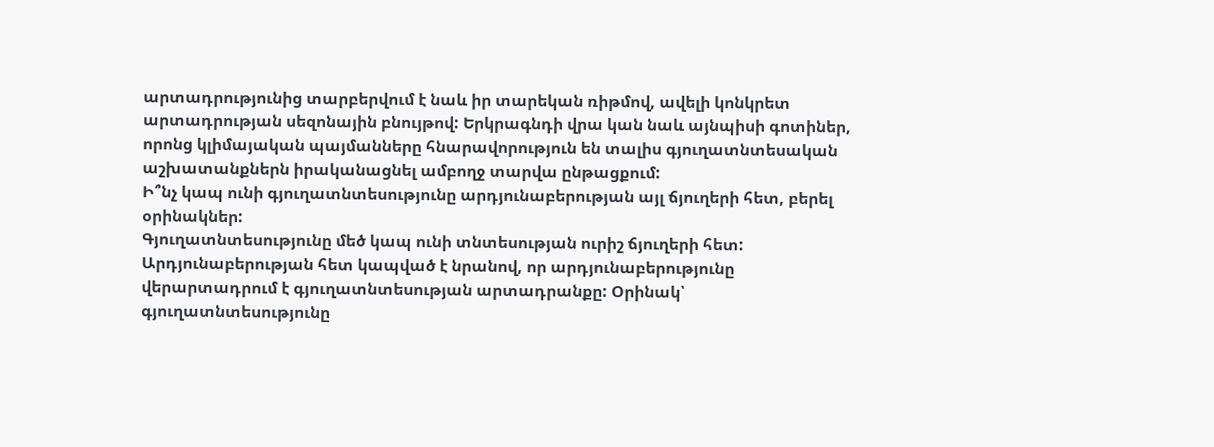արտադրությունից տարբերվում է նաև իր տարեկան ռիթմով, ավելի կոնկրետ արտադրության սեզոնային բնույթով: Երկրագնդի վրա կան նաև այնպիսի գոտիներ, որոնց կլիմայական պայմանները հնարավորություն են տալիս գյուղատնտեսական աշխատանքներն իրականացնել ամբողջ տարվա ընթացքում:
Ի՞նչ կապ ունի գյուղատնտեսությունը արդյունաբերության այլ ճյուղերի հետ, բերել օրինակներ:
Գյուղատնտեսությունը մեծ կապ ունի տնտեսության ուրիշ ճյուղերի հետ: Արդյունաբերության հետ կապված է նրանով, որ արդյունաբերությունը վերարտադրում է գյուղատնտեսության արտադրանքը: Օրինակ՝ գյուղատնտեսությունը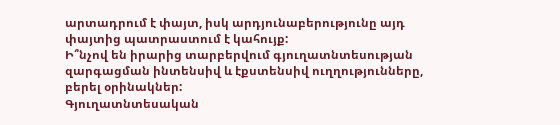արտադրում է փայտ, իսկ արդյունաբերությունը այդ փայտից պատրաստում է կահույք:
Ի՞նչով են իրարից տարբերվում գյուղատնտեսության զարգացման ինտենսիվ և էքստենսիվ ուղղությունները, բերել օրինակներ:
Գյուղատնտեսական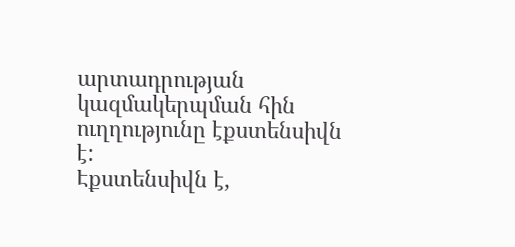արտադրության կազմակերպման հին ուղղությունը էքստենսիվն է:
Էքստենսիվն է,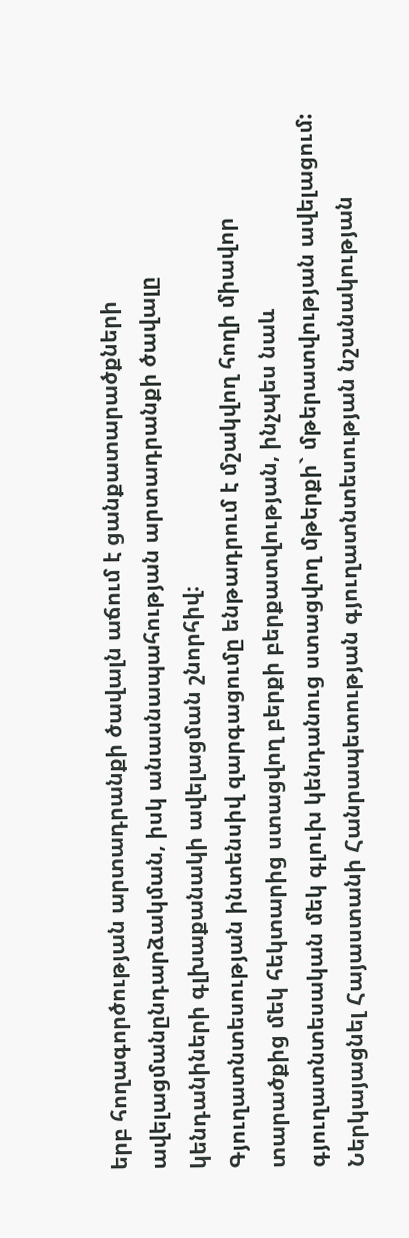երբ հողագործության արտադրանքի ծավալն աճում է ցանքատարածքների ավելացմանընդարձակման, իսկ անասնապահության արտադրանքի ծավալը կենդանիների գլխաքանակի ավելացման շնորհիվ։
Գյուղատնտեսության ինտենսիվ զարգացումը ենթադրում է մշակվող հողի միավոր տարածքից մեկ հեկտարից ստացվող բերքի բերքատվության, ինչպես նաև գյուղատնտեսական մեկ գլուխ կենդանուց ստացվող մթերքի` մթերատվության ավելացում:
Ներկայացնել Հայաստանի Հանրապետության գյուղատնտեսության նշանակության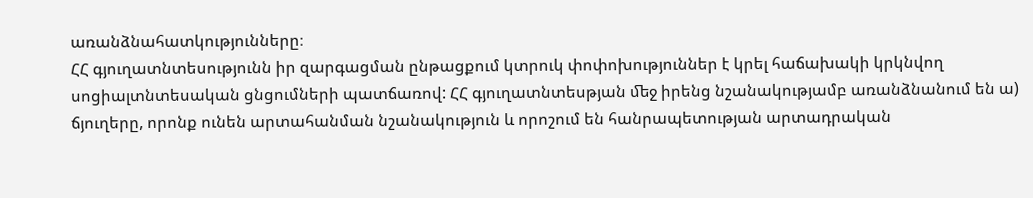առանձնահատկությունները։
ՀՀ գյուղատնտեսությունն իր զարգացման ընթացքում կտրուկ փոփոխություններ է կրել հաճախակի կրկնվող սոցիալտնտեսական ցնցումների պատճառով: ՀՀ գյուղատնտեսթյան ﬔջ իրենց նշանակությամբ առանձնանում են ա) ճյուղերը, որոնք ունեն արտահանման նշանակություն և որոշում են հանրապետության արտադրական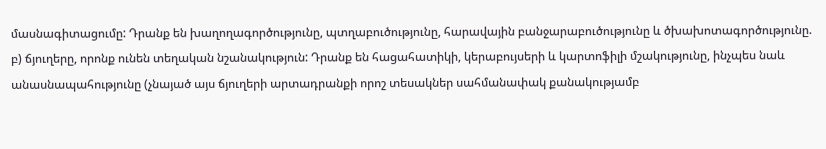մասնագիտացումը: Դրանք են խաղողագործությունը, պտղաբուծությունը, հարավային բանջարաբուծությունը և ծխախոտագործությունը. բ) ճյուղերը, որոնք ունեն տեղական նշանակություն: Դրանք են հացահատիկի, կերաբույսերի և կարտոֆիլի մշակությունը, ինչպես նաև անասնապահությունը (չնայած այս ճյուղերի արտադրանքի որոշ տեսակներ սահմանափակ քանակությամբ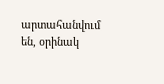արտահանվում են, օրինակ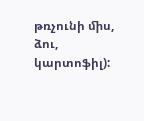թռչունի ﬕս, ձու, կարտոֆիլ):